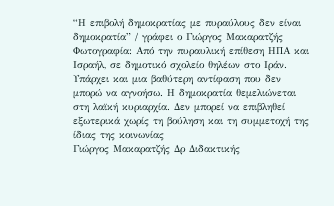“Η επιβολή δημοκρατίας με πυραύλους δεν είναι δημοκρατία” / γράφει ο Γιώργος Μακαρατζής
Φωτογραφία: Από την πυραυλική επίθεση ΗΠΑ και Ισραήλ, σε δημοτικό σχολείο θηλέων στο Ιράν.
Υπάρχει και μια βαθύτερη αντίφαση που δεν μπορώ να αγνοήσω. Η δημοκρατία θεμελιώνεται στη λαϊκή κυριαρχία. Δεν μπορεί να επιβληθεί εξωτερικά χωρίς τη βούληση και τη συμμετοχή της ίδιας της κοινωνίας
Γιώργος Μακαρατζής Δρ Διδακτικής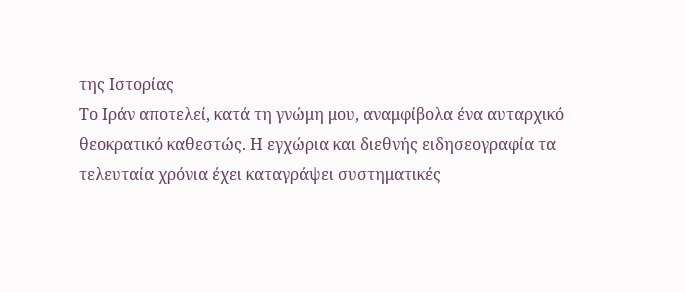της Ιστορίας
Το Ιράν αποτελεί, κατά τη γνώμη μου, αναμφίβολα ένα αυταρχικό θεοκρατικό καθεστώς. Η εγχώρια και διεθνής ειδησεογραφία τα τελευταία χρόνια έχει καταγράψει συστηματικές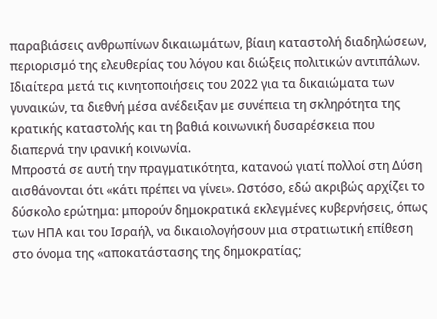παραβιάσεις ανθρωπίνων δικαιωμάτων, βίαιη καταστολή διαδηλώσεων, περιορισμό της ελευθερίας του λόγου και διώξεις πολιτικών αντιπάλων. Ιδιαίτερα μετά τις κινητοποιήσεις του 2022 για τα δικαιώματα των γυναικών, τα διεθνή μέσα ανέδειξαν με συνέπεια τη σκληρότητα της κρατικής καταστολής και τη βαθιά κοινωνική δυσαρέσκεια που διαπερνά την ιρανική κοινωνία.
Μπροστά σε αυτή την πραγματικότητα, κατανοώ γιατί πολλοί στη Δύση αισθάνονται ότι «κάτι πρέπει να γίνει». Ωστόσο, εδώ ακριβώς αρχίζει το δύσκολο ερώτημα: μπορούν δημοκρατικά εκλεγμένες κυβερνήσεις, όπως των ΗΠΑ και του Ισραήλ, να δικαιολογήσουν μια στρατιωτική επίθεση στο όνομα της «αποκατάστασης της δημοκρατίας;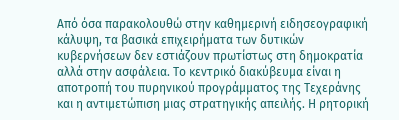Από όσα παρακολουθώ στην καθημερινή ειδησεογραφική κάλυψη, τα βασικά επιχειρήματα των δυτικών κυβερνήσεων δεν εστιάζουν πρωτίστως στη δημοκρατία αλλά στην ασφάλεια. Το κεντρικό διακύβευμα είναι η αποτροπή του πυρηνικού προγράμματος της Τεχεράνης και η αντιμετώπιση μιας στρατηγικής απειλής. Η ρητορική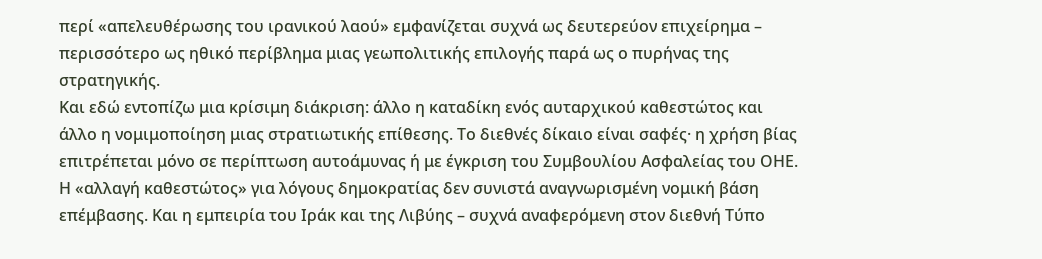περί «απελευθέρωσης του ιρανικού λαού» εμφανίζεται συχνά ως δευτερεύον επιχείρημα – περισσότερο ως ηθικό περίβλημα μιας γεωπολιτικής επιλογής παρά ως ο πυρήνας της στρατηγικής.
Και εδώ εντοπίζω μια κρίσιμη διάκριση: άλλο η καταδίκη ενός αυταρχικού καθεστώτος και άλλο η νομιμοποίηση μιας στρατιωτικής επίθεσης. Το διεθνές δίκαιο είναι σαφές· η χρήση βίας επιτρέπεται μόνο σε περίπτωση αυτοάμυνας ή με έγκριση του Συμβουλίου Ασφαλείας του ΟΗΕ. Η «αλλαγή καθεστώτος» για λόγους δημοκρατίας δεν συνιστά αναγνωρισμένη νομική βάση επέμβασης. Και η εμπειρία του Ιράκ και της Λιβύης – συχνά αναφερόμενη στον διεθνή Τύπο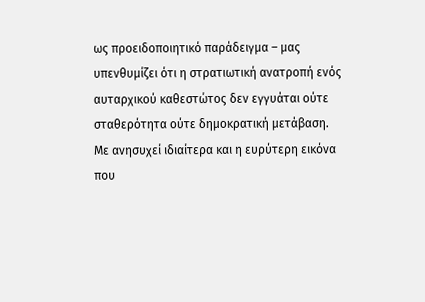ως προειδοποιητικό παράδειγμα – μας υπενθυμίζει ότι η στρατιωτική ανατροπή ενός αυταρχικού καθεστώτος δεν εγγυάται ούτε σταθερότητα ούτε δημοκρατική μετάβαση.
Με ανησυχεί ιδιαίτερα και η ευρύτερη εικόνα που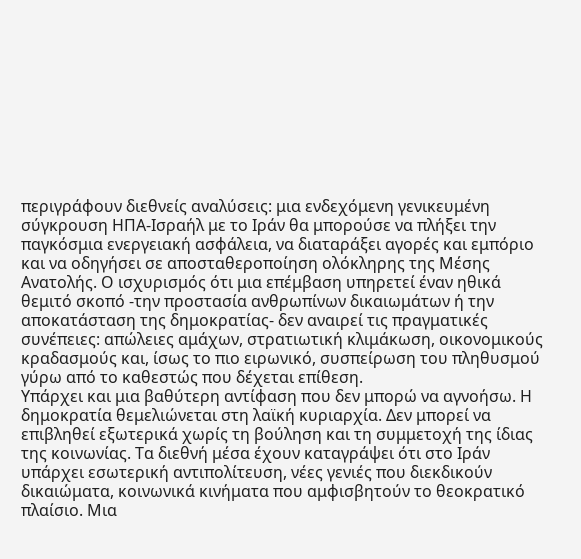περιγράφουν διεθνείς αναλύσεις: μια ενδεχόμενη γενικευμένη σύγκρουση ΗΠΑ-Ισραήλ με το Ιράν θα μπορούσε να πλήξει την παγκόσμια ενεργειακή ασφάλεια, να διαταράξει αγορές και εμπόριο και να οδηγήσει σε αποσταθεροποίηση ολόκληρης της Μέσης Ανατολής. Ο ισχυρισμός ότι μια επέμβαση υπηρετεί έναν ηθικά θεμιτό σκοπό -την προστασία ανθρωπίνων δικαιωμάτων ή την αποκατάσταση της δημοκρατίας- δεν αναιρεί τις πραγματικές συνέπειες: απώλειες αμάχων, στρατιωτική κλιμάκωση, οικονομικούς κραδασμούς και, ίσως το πιο ειρωνικό, συσπείρωση του πληθυσμού γύρω από το καθεστώς που δέχεται επίθεση.
Υπάρχει και μια βαθύτερη αντίφαση που δεν μπορώ να αγνοήσω. Η δημοκρατία θεμελιώνεται στη λαϊκή κυριαρχία. Δεν μπορεί να επιβληθεί εξωτερικά χωρίς τη βούληση και τη συμμετοχή της ίδιας της κοινωνίας. Τα διεθνή μέσα έχουν καταγράψει ότι στο Ιράν υπάρχει εσωτερική αντιπολίτευση, νέες γενιές που διεκδικούν δικαιώματα, κοινωνικά κινήματα που αμφισβητούν το θεοκρατικό πλαίσιο. Μια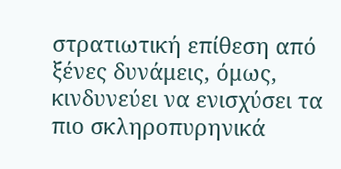στρατιωτική επίθεση από ξένες δυνάμεις, όμως, κινδυνεύει να ενισχύσει τα πιο σκληροπυρηνικά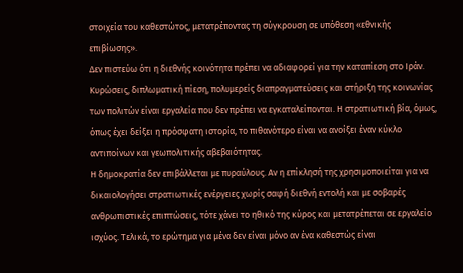στοιχεία του καθεστώτος, μετατρέποντας τη σύγκρουση σε υπόθεση «εθνικής επιβίωσης».
Δεν πιστεύω ότι η διεθνής κοινότητα πρέπει να αδιαφορεί για την καταπίεση στο Ιράν. Κυρώσεις, διπλωματική πίεση, πολυμερείς διαπραγματεύσεις και στήριξη της κοινωνίας των πολιτών είναι εργαλεία που δεν πρέπει να εγκαταλείπονται. Η στρατιωτική βία, όμως, όπως έχει δείξει η πρόσφατη ιστορία, το πιθανότερο είναι να ανοίξει έναν κύκλο αντιποίνων και γεωπολιτικής αβεβαιότητας.
Η δημοκρατία δεν επιβάλλεται με πυραύλους. Αν η επίκλησή της χρησιμοποιείται για να δικαιολογήσει στρατιωτικές ενέργειες χωρίς σαφή διεθνή εντολή και με σοβαρές ανθρωπιστικές επιπτώσεις, τότε χάνει το ηθικό της κύρος και μετατρέπεται σε εργαλείο ισχύος. Τελικά, το ερώτημα για μένα δεν είναι μόνο αν ένα καθεστώς είναι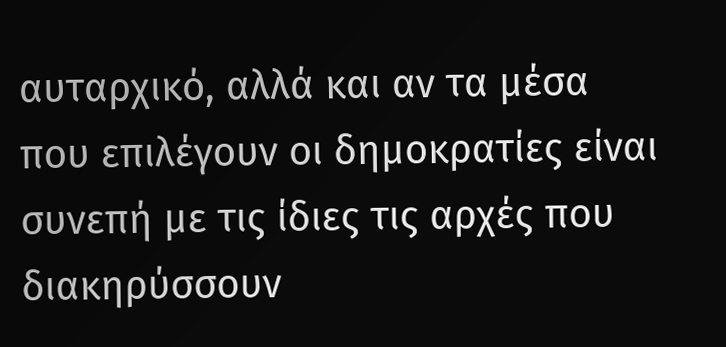αυταρχικό, αλλά και αν τα μέσα που επιλέγουν οι δημοκρατίες είναι συνεπή με τις ίδιες τις αρχές που διακηρύσσουν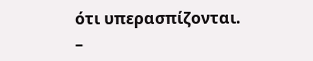ότι υπερασπίζονται.
–